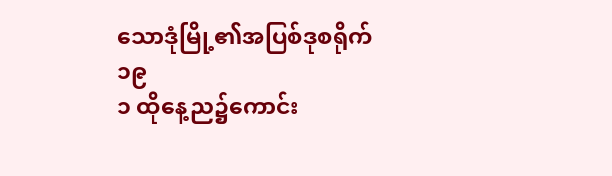သောဒုံမြို့၏အပြစ်ဒုစရိုက်
၁၉
၁ ထိုနေ့ည၌ကောင်း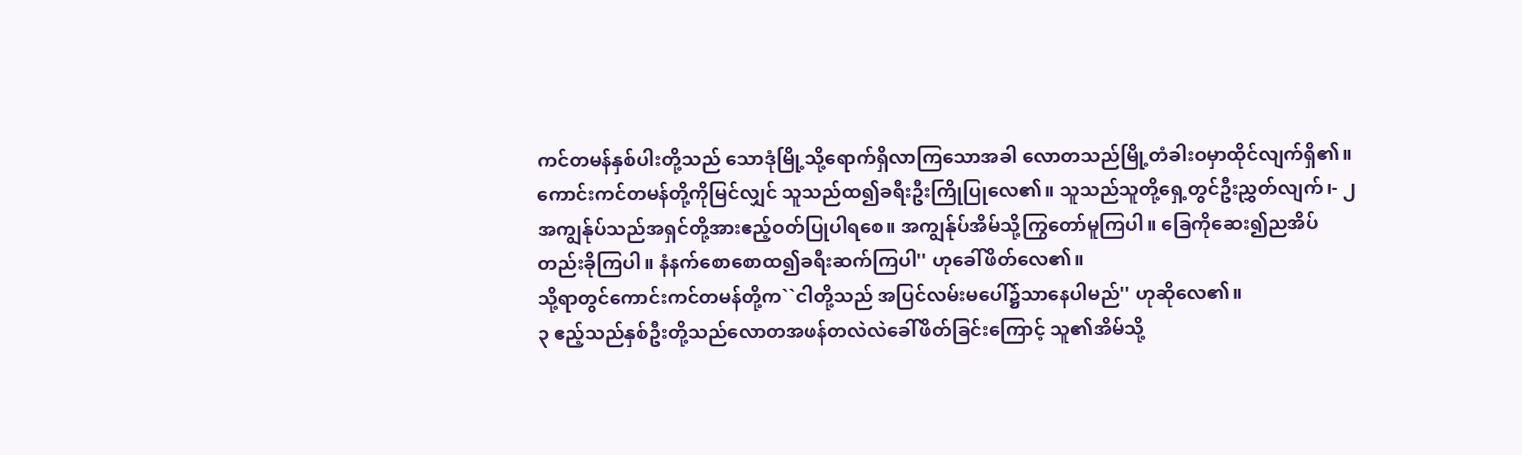ကင်တမန်နှစ်ပါးတို့သည် သောဒုံမြို့သို့ရောက်ရှိလာကြသောအခါ လောတသည်မြို့တံခါးဝမှာထိုင်လျက်ရှိ၏။ ကောင်းကင်တမန်တို့ကိုမြင်လျှင် သူသည်ထ၍ခရီးဦးကြိုပြုလေ၏။ သူသည်သူတို့ရှေ့တွင်ဦးညွှတ်လျက်၊- ၂ အကျွန်ုပ်သည်အရှင်တို့အားဧည့်ဝတ်ပြုပါရစေ။ အကျွန်ုပ်အိမ်သို့ကြွတော်မူကြပါ။ ခြေကိုဆေး၍ညအိပ်တည်းခိုကြပါ။ နံနက်စောစောထ၍ခရီးဆက်ကြပါ'' ဟုခေါ်ဖိတ်လေ၏။
သို့ရာတွင်ကောင်းကင်တမန်တို့က``ငါတို့သည် အပြင်လမ်းမပေါ်၌သာနေပါမည်'' ဟုဆိုလေ၏။
၃ ဧည့်သည်နှစ်ဦးတို့သည်လောတအဖန်တလဲလဲခေါ်ဖိတ်ခြင်းကြောင့် သူ၏အိမ်သို့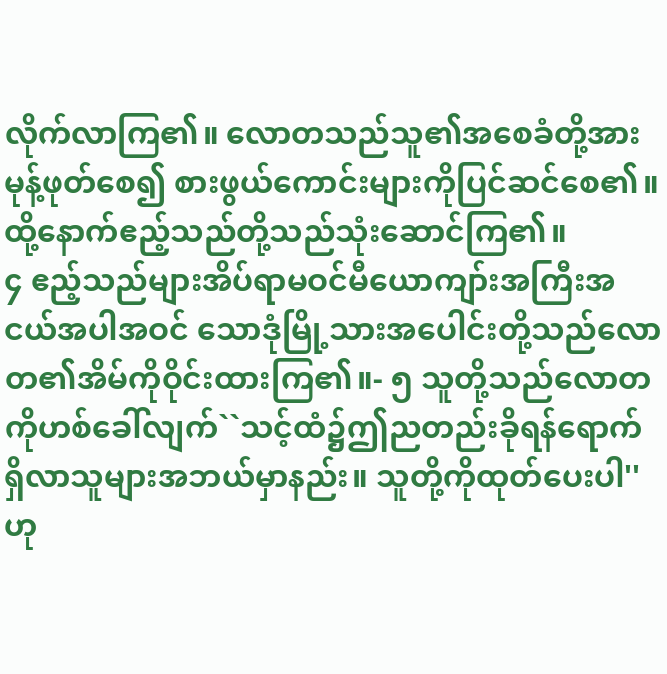လိုက်လာကြ၏။ လောတသည်သူ၏အစေခံတို့အားမုန့်ဖုတ်စေ၍ စားဖွယ်ကောင်းများကိုပြင်ဆင်စေ၏။ ထို့နောက်ဧည့်သည်တို့သည်သုံးဆောင်ကြ၏။
၄ ဧည့်သည်များအိပ်ရာမဝင်မီယောကျာ်းအကြီးအငယ်အပါအဝင် သောဒုံမြို့သားအပေါင်းတို့သည်လောတ၏အိမ်ကိုဝိုင်းထားကြ၏။- ၅ သူတို့သည်လောတကိုဟစ်ခေါ်လျက်``သင့်ထံ၌ဤညတည်းခိုရန်ရောက်ရှိလာသူများအဘယ်မှာနည်း။ သူတို့ကိုထုတ်ပေးပါ'' ဟု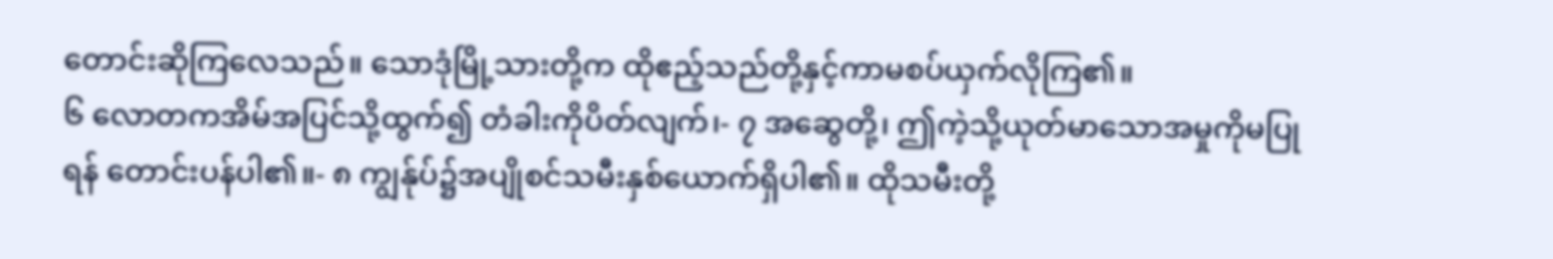တောင်းဆိုကြလေသည်။ သောဒုံမြို့သားတို့က ထိုဧည့်သည်တို့နှင့်ကာမစပ်ယှက်လိုကြ၏။
၆ လောတကအိမ်အပြင်သို့ထွက်၍ တံခါးကိုပိတ်လျက်၊- ၇ အဆွေတို့၊ ဤကဲ့သို့ယုတ်မာသောအမှုကိုမပြုရန် တောင်းပန်ပါ၏။- ၈ ကျွန်ုပ်၌အပျိုစင်သမီးနှစ်ယောက်ရှိပါ၏။ ထိုသမီးတို့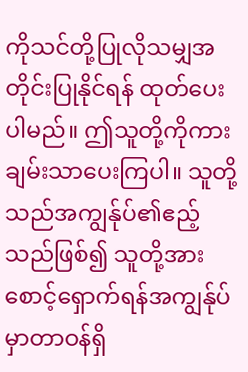ကိုသင်တို့ပြုလိုသမျှအတိုင်းပြုနိုင်ရန် ထုတ်ပေးပါမည်။ ဤသူတို့ကိုကားချမ်းသာပေးကြပါ။ သူတို့သည်အကျွန်ုပ်၏ဧည့်သည်ဖြစ်၍ သူတို့အားစောင့်ရှောက်ရန်အကျွန်ုပ်မှာတာဝန်ရှိ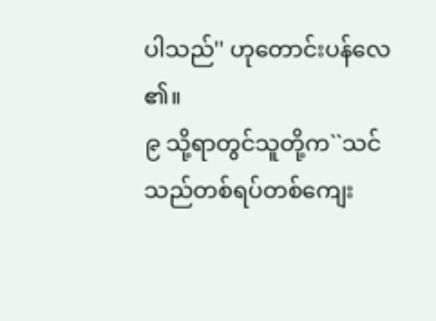ပါသည်'' ဟုတောင်းပန်လေ၏။
၉ သို့ရာတွင်သူတို့က``သင်သည်တစ်ရပ်တစ်ကျေး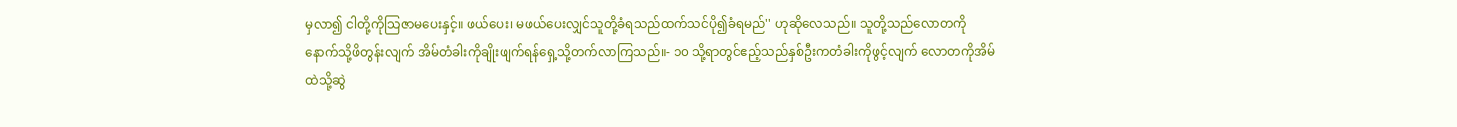မှလာ၍ ငါတို့ကိုသြဇာမပေးနှင့်။ ဖယ်ပေး၊ မဖယ်ပေးလျှင်သူတို့ခံရသည်ထက်သင်ပို၍ခံရမည်'' ဟုဆိုလေသည်။ သူတို့သည်လောတကိုနောက်သို့ဖိတွန်းလျက် အိမ်တံခါးကိုချိုးဖျက်ရန်ရှေ့သို့တက်လာကြသည်။- ၁၀ သို့ရာတွင်ဧည့်သည်နှစ်ဦးကတံခါးကိုဖွင့်လျက် လောတကိုအိမ်ထဲသို့ဆွဲ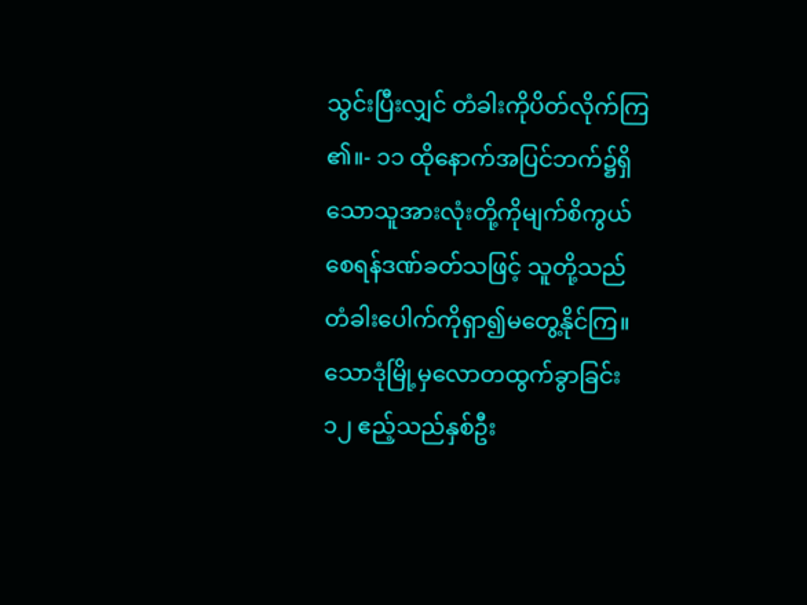သွင်းပြီးလျှင် တံခါးကိုပိတ်လိုက်ကြ၏။- ၁၁ ထိုနောက်အပြင်ဘက်၌ရှိသောသူအားလုံးတို့ကိုမျက်စိကွယ်စေရန်ဒဏ်ခတ်သဖြင့် သူတို့သည်တံခါးပေါက်ကိုရှာ၍မတွေ့နိုင်ကြ။
သောဒုံမြို့မှလောတထွက်ခွာခြင်း
၁၂ ဧည့်သည်နှစ်ဦး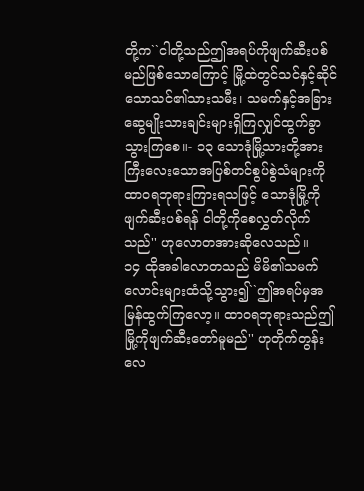တို့က``ငါတို့သည်ဤအရပ်ကိုဖျက်ဆီးပစ်မည်ဖြစ်သောကြောင့် မြို့ထဲတွင်သင်နှင့်ဆိုင်သောသင်၏သားသမီး၊ သမက်နှင့်အခြားဆွေမျိုးသားချင်းများရှိကြလျှင်ထွက်ခွာသွားကြစေ။- ၁၃ သောဒုံမြို့သားတို့အားကြီးလေးသောအပြစ်တင်စွပ်စွဲသံများကိုထာဝရဘုရားကြားရသဖြင့် သောဒုံမြို့ကိုဖျက်ဆီးပစ်ရန် ငါတို့ကိုစေလွှတ်လိုက်သည်'' ဟုလောတအားဆိုလေသည်။
၁၄ ထိုအခါလောတသည် မိမိ၏သမက်လောင်းများထံသို့သွား၍``ဤအရပ်မှအမြန်ထွက်ကြလော့။ ထာဝရဘုရားသည်ဤမြို့ကိုဖျက်ဆီးတော်မူမည်'' ဟုတိုက်တွန်းလေ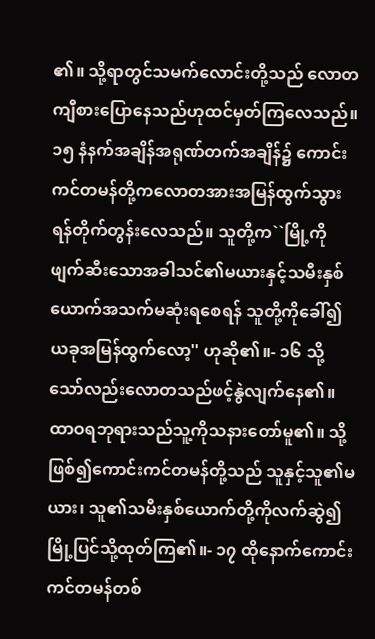၏။ သို့ရာတွင်သမက်လောင်းတို့သည် လောတကျီစားပြောနေသည်ဟုထင်မှတ်ကြလေသည်။
၁၅ နံနက်အချိန်အရုဏ်တက်အချိန်၌ ကောင်းကင်တမန်တို့ကလောတအားအမြန်ထွက်သွားရန်တိုက်တွန်းလေသည်။ သူတို့က``မြို့ကိုဖျက်ဆီးသောအခါသင်၏မယားနှင့်သမီးနှစ်ယောက်အသက်မဆုံးရစေရန် သူတို့ကိုခေါ်၍ယခုအမြန်ထွက်လော့'' ဟုဆို၏။- ၁၆ သို့သော်လည်းလောတသည်ဖင့်နွဲလျက်နေ၏။ ထာဝရဘုရားသည်သူ့ကိုသနားတော်မူ၏။ သို့ဖြစ်၍ကောင်းကင်တမန်တို့သည် သူနှင့်သူ၏မယား၊ သူ၏သမီးနှစ်ယောက်တို့ကိုလက်ဆွဲ၍ မြို့ပြင်သို့ထုတ်ကြ၏။- ၁၇ ထိုနောက်ကောင်းကင်တမန်တစ်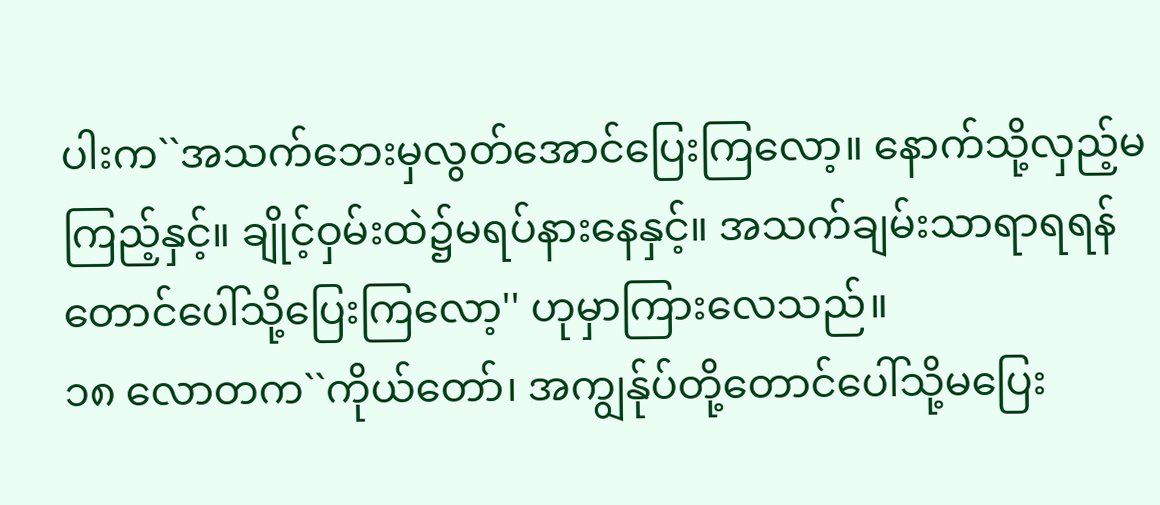ပါးက``အသက်ဘေးမှလွတ်အောင်ပြေးကြလော့။ နောက်သို့လှည့်မကြည့်နှင့်။ ချိုင့်ဝှမ်းထဲ၌မရပ်နားနေနှင့်။ အသက်ချမ်းသာရာရရန်တောင်ပေါ်သို့ပြေးကြလော့'' ဟုမှာကြားလေသည်။
၁၈ လောတက``ကိုယ်တော်၊ အကျွန်ုပ်တို့တောင်ပေါ်သို့မပြေး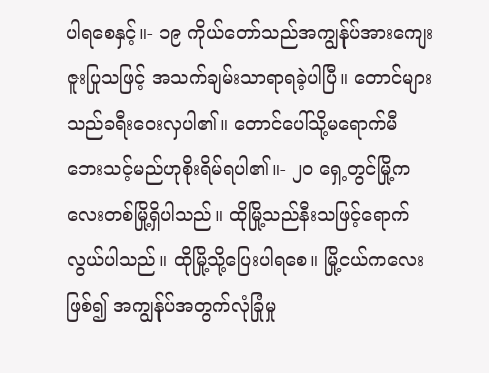ပါရစေနှင့်။- ၁၉ ကိုယ်တော်သည်အကျွန်ုပ်အားကျေးဇူးပြုသဖြင့် အသက်ချမ်းသာရာရခဲ့ပါပြီ။ တောင်များသည်ခရီးဝေးလှပါ၏။ တောင်ပေါ်သို့မရောက်မီဘေးသင့်မည်ဟုစိုးရိမ်ရပါ၏။- ၂၀ ရှေ့တွင်မြို့ကလေးတစ်မြို့ရှိပါသည်။ ထိုမြို့သည်နီးသဖြင့်ရောက်လွယ်ပါသည်။ ထိုမြို့သို့ပြေးပါရစေ။ မြို့ငယ်ကလေးဖြစ်၍ အကျွန်ုပ်အတွက်လုံခြုံမှု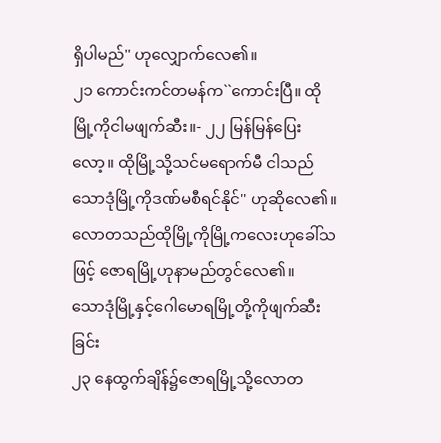ရှိပါမည်'' ဟုလျှောက်လေ၏။
၂၁ ကောင်းကင်တမန်က``ကောင်းပြီ။ ထိုမြို့ကိုငါမဖျက်ဆီး။- ၂၂ မြန်မြန်ပြေးလော့။ ထိုမြို့သို့သင်မရောက်မီ ငါသည်သောဒုံမြို့ကိုဒဏ်မစီရင်နိုင်'' ဟုဆိုလေ၏။
လောတသည်ထိုမြို့ကိုမြို့ကလေးဟုခေါ်သဖြင့် ဇောရမြို့ဟုနာမည်တွင်လေ၏။
သောဒုံမြို့နှင့်ဂေါမောရမြို့တို့ကိုဖျက်ဆီးခြင်း
၂၃ နေထွက်ချိန်၌ဇောရမြို့သို့လောတ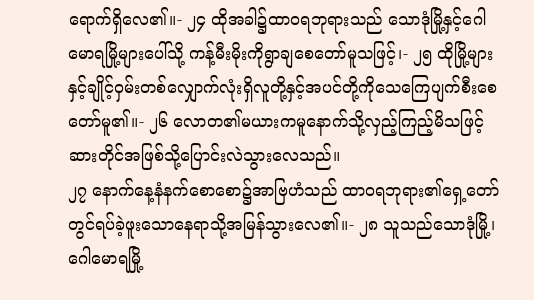ရောက်ရှိလေ၏။- ၂၄ ထိုအခါ၌ထာဝရဘုရားသည် သောဒုံမြို့နှင့်ဂေါမောရမြို့များပေါ်သို့ ကန့်မီးမိုးကိုရွာချစေတော်မူသဖြင့်၊- ၂၅ ထိုမြို့များနှင့်ချိုင့်ဝှမ်းတစ်လျှောက်လုံးရှိလူတို့နှင့်အပင်တို့ကိုသေကြေပျက်စီးစေတော်မူ၏။- ၂၆ လောတ၏မယားကမူနောက်သို့လှည့်ကြည့်မိသဖြင့် ဆားတိုင်အဖြစ်သို့ပြောင်းလဲသွားလေသည်။
၂၇ နောက်နေ့နံနက်စောစော၌အာဗြဟံသည် ထာဝရဘုရား၏ရှေ့တော်တွင်ရပ်ခဲ့ဖူးသောနေရာသို့အမြန်သွားလေ၏။- ၂၈ သူသည်သောဒုံမြို့၊ ဂေါမောရမြို့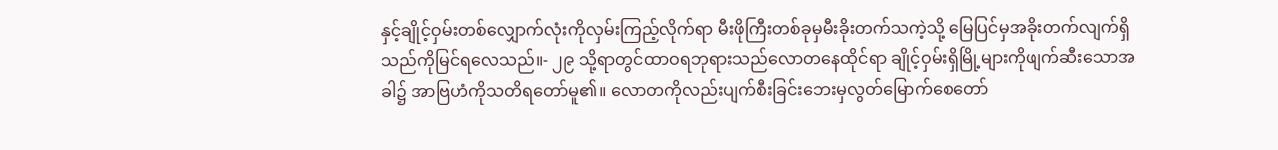နှင့်ချိုင့်ဝှမ်းတစ်လျှောက်လုံးကိုလှမ်းကြည့်လိုက်ရာ မီးဖိုကြီးတစ်ခုမှမီးခိုးတက်သကဲ့သို့ မြေပြင်မှအခိုးတက်လျက်ရှိသည်ကိုမြင်ရလေသည်။- ၂၉ သို့ရာတွင်ထာဝရဘုရားသည်လောတနေထိုင်ရာ ချိုင့်ဝှမ်းရှိမြို့များကိုဖျက်ဆီးသောအခါ၌ အာဗြဟံကိုသတိရတော်မူ၏။ လောတကိုလည်းပျက်စီးခြင်းဘေးမှလွတ်မြောက်စေတော်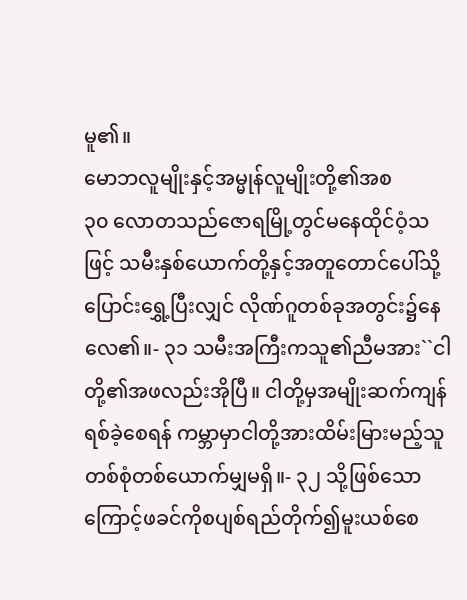မူ၏။
မောဘလူမျိုးနှင့်အမ္မုန်လူမျိုးတို့၏အစ
၃၀ လောတသည်ဇောရမြို့တွင်မနေထိုင်ဝံ့သဖြင့် သမီးနှစ်ယောက်တို့နှင့်အတူတောင်ပေါ်သို့ပြောင်းရွှေ့ပြီးလျှင် လိုဏ်ဂူတစ်ခုအတွင်း၌နေလေ၏။- ၃၁ သမီးအကြီးကသူ၏ညီမအား``ငါတို့၏အဖလည်းအိုပြီ။ ငါတို့မှအမျိုးဆက်ကျန်ရစ်ခဲ့စေရန် ကမ္ဘာမှာငါတို့အားထိမ်းမြားမည့်သူတစ်စုံတစ်ယောက်မျှမရှိ။- ၃၂ သို့ဖြစ်သောကြောင့်ဖခင်ကိုစပျစ်ရည်တိုက်၍မူးယစ်စေ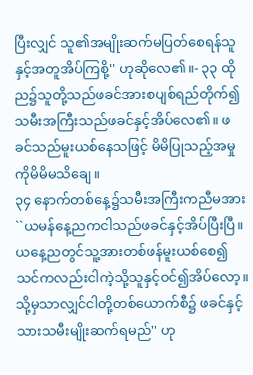ပြီးလျှင် သူ၏အမျိုးဆက်မပြတ်စေရန်သူနှင့်အတူအိပ်ကြစို့'' ဟုဆိုလေ၏။- ၃၃ ထိုည၌သူတို့သည်ဖခင်အားစပျစ်ရည်တိုက်၍ သမီးအကြီးသည်ဖခင်နှင့်အိပ်လေ၏။ ဖခင်သည်မူးယစ်နေသဖြင့် မိမိပြုသည့်အမှုကိုမိမိမသိချေ။
၃၄ နောက်တစ်နေ့၌သမီးအကြီးကညီမအား``ယမန်နေ့ညကငါသည်ဖခင်နှင့်အိပ်ပြီးပြီ။ ယနေ့ညတွင်သူ့အားတစ်ဖန်မူးယစ်စေ၍ သင်ကလည်းငါကဲ့သို့သူနှင့်ဝင်၍အိပ်လော့။ သို့မှသာလျှင်ငါတို့တစ်ယောက်စီ၌ ဖခင်နှင့်သားသမီးမျိုးဆက်ရမည်'' ဟု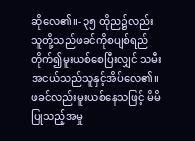ဆိုလေ၏။- ၃၅ ထိုည၌လည်းသူတို့သည်ဖခင်ကိုစပျစ်ရည်တိုက်၍မူးယစ်စေပြီးလျှင် သမီးအငယ်သည်သူနှင့်အိပ်လေ၏။ ဖခင်လည်းမူးယစ်နေသဖြင့် မိမိပြုသည့်အမှု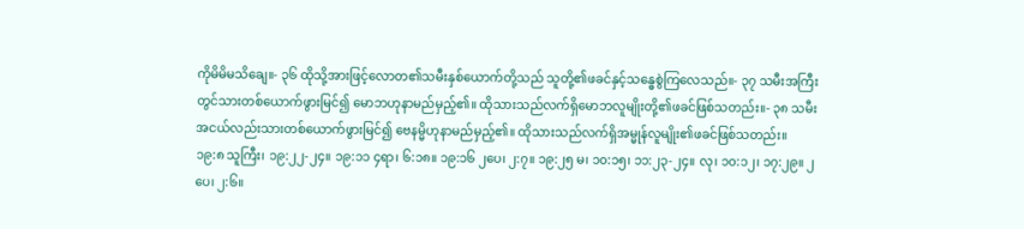ကိုမိမိမသိချေ။- ၃၆ ထိုသို့အားဖြင့်လောတ၏သမီးနှစ်ယောက်တို့သည် သူတို့၏ဖခင်နှင့်သန္ဓေစွဲကြလေသည်။- ၃၇ သမီးအကြီးတွင်သားတစ်ယောက်ဖွားမြင်၍ မောဘဟုနာမည်မှည့်၏။ ထိုသားသည်လက်ရှိမောဘလူမျိုးတို့၏ဖခင်ဖြစ်သတည်း။- ၃၈ သမီးအငယ်လည်းသားတစ်ယောက်ဖွားမြင်၍ ဗေနမ္မိဟုနာမည်မှည့်၏။ ထိုသားသည်လက်ရှိအမ္မုန်လူမျိုး၏ဖခင်ဖြစ်သတည်း။
၁၉:၈ သူကြီး၊ ၁၉:၂၂-၂၄။ ၁၉:၁၁ ၄ရာ၊ ၆:၁၈။ ၁၉:၁၆ ၂ပေ၊ ၂:၇။ ၁၉:၂၅ မ၊ ၁၀:၁၅၊ ၁၁:၂၃-၂၄။ လု၊ ၁၀:၁၂၊ ၁၇:၂၉။ ၂ပေ၊ ၂:၆။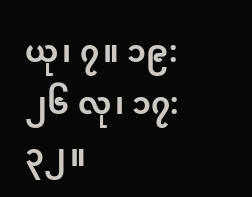ယု၊ ၇။ ၁၉:၂၆ လု၊ ၁၇:၃၂။